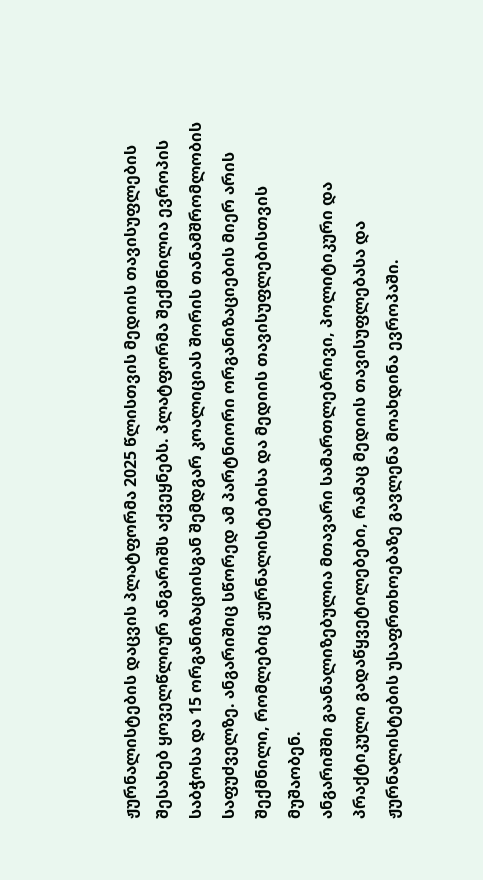ჟურნალისტების დაცვის პლატფორმა 2025 წლისთვის მედიის თავისუფლების შესახებ ყოველწლიურ ანგარიშს აქვეყნებს. პლატფორმა შექმნილია ევროპის საბჭოსა და 15 ორგანიზაციისგან შემდგარ კოალიციას შორის თანამშრომლობის საფუძველზე. ანგარიშიც სწორედ ამ პარტნიორი ორგანიზაციების მიერ არის შექმნილი, რომლებიც ჟურნალისტებისა და მედიის თავისუფლებისთვის მუშაობენ.
ანგარიშში გაანალიზებულია მთავარი სამართლებრივი, პოლიტიკური და პრაქტიკული გადაწყვეტილებები, რამაც მედიის თავისუფლებასა და ჟურნალისტების უსაფრთხოებაზე გავლენა მოახდინა ევროპაში.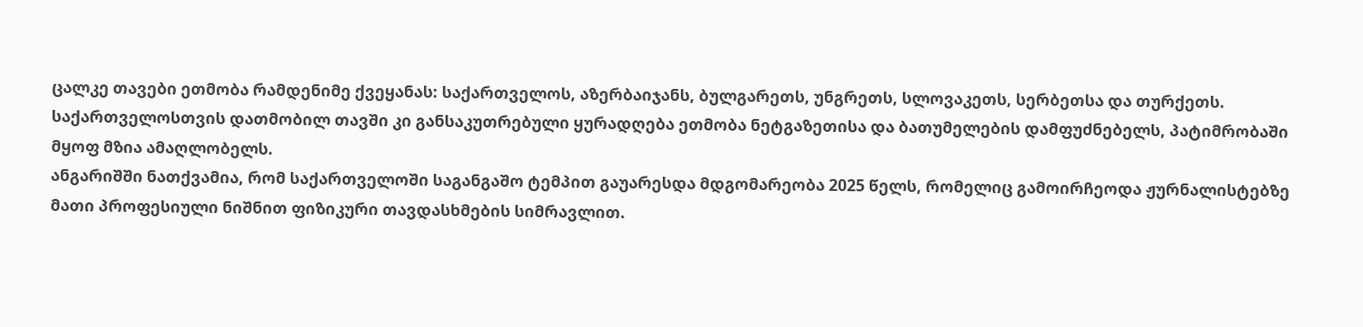ცალკე თავები ეთმობა რამდენიმე ქვეყანას: საქართველოს, აზერბაიჯანს, ბულგარეთს, უნგრეთს, სლოვაკეთს, სერბეთსა და თურქეთს. საქართველოსთვის დათმობილ თავში კი განსაკუთრებული ყურადღება ეთმობა ნეტგაზეთისა და ბათუმელების დამფუძნებელს, პატიმრობაში მყოფ მზია ამაღლობელს.
ანგარიშში ნათქვამია, რომ საქართველოში საგანგაშო ტემპით გაუარესდა მდგომარეობა 2025 წელს, რომელიც გამოირჩეოდა ჟურნალისტებზე მათი პროფესიული ნიშნით ფიზიკური თავდასხმების სიმრავლით.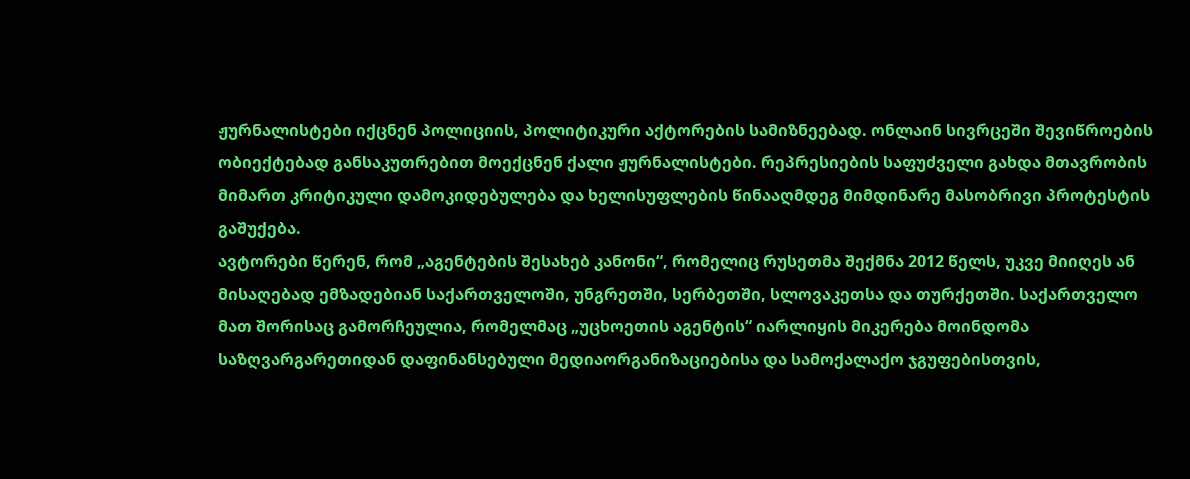ჟურნალისტები იქცნენ პოლიციის, პოლიტიკური აქტორების სამიზნეებად. ონლაინ სივრცეში შევიწროების ობიექტებად განსაკუთრებით მოექცნენ ქალი ჟურნალისტები. რეპრესიების საფუძველი გახდა მთავრობის მიმართ კრიტიკული დამოკიდებულება და ხელისუფლების წინააღმდეგ მიმდინარე მასობრივი პროტესტის გაშუქება.
ავტორები წერენ, რომ „აგენტების შესახებ კანონი“, რომელიც რუსეთმა შექმნა 2012 წელს, უკვე მიიღეს ან მისაღებად ემზადებიან საქართველოში, უნგრეთში, სერბეთში, სლოვაკეთსა და თურქეთში. საქართველო მათ შორისაც გამორჩეულია, რომელმაც „უცხოეთის აგენტის“ იარლიყის მიკერება მოინდომა საზღვარგარეთიდან დაფინანსებული მედიაორგანიზაციებისა და სამოქალაქო ჯგუფებისთვის,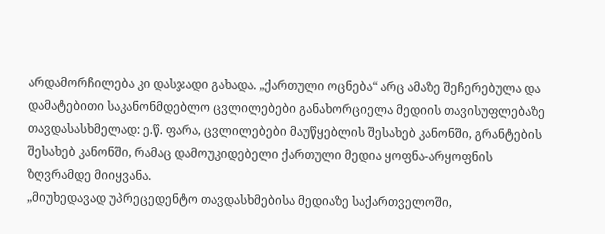არდამორჩილება კი დასჯადი გახადა. „ქართული ოცნება“ არც ამაზე შეჩერებულა და დამატებითი საკანონმდებლო ცვლილებები განახორციელა მედიის თავისუფლებაზე თავდასასხმელად: ე.წ. ფარა, ცვლილებები მაუწყებლის შესახებ კანონში, გრანტების შესახებ კანონში, რამაც დამოუკიდებელი ქართული მედია ყოფნა-არყოფნის ზღვრამდე მიიყვანა.
„მიუხედავად უპრეცედენტო თავდასხმებისა მედიაზე საქართველოში,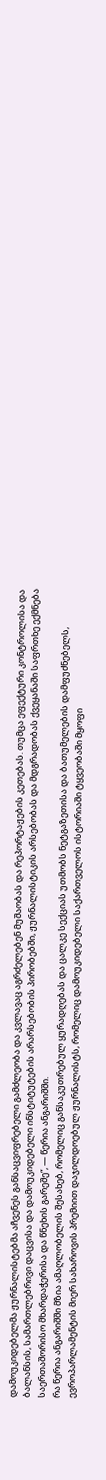დამოუკიდებელმა ჟურნალისტებმა აჩვენეს განსაცვიფრებელი გამძლეობა და კვლავაც აგრძელებენ მუშაობას და რეპორტაჟების კეთებას. თუმცა ეფექტური კონტროლისა და ბალანსის, სამართლებრივი დაცვისა და დამოუკიდებელი ინსტიტუტების არარსებობის პირობებში, ჟურნალისტიკის არსებობას და მდგრადობას ქვეყანაში საფრთხე ექმნება საერთაშორისო მხარდაჭერისა და წნეხის გარეშე“, — წერია ანგარიშში.
რა წერია ანგარიშში მზია ამაღლობელის შესახებ, რომელიც განსაკუთრებულ ყურადღებას და ცალკე სექციას უთმობს ნეტგაზეთისა და ბათუმელების დამფუძნებელს, ევროპარლამენტის მიერ სახაროვის პრემიით დაჯილდოებულ ჟურნალისტს, რომელიც დამოუკიდებელი საქართველოს ისტორიაში ტყვეობაში მყოფი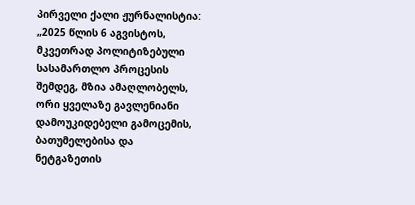პირველი ქალი ჟურნალისტია:
„2025 წლის 6 აგვისტოს, მკვეთრად პოლიტიზებული სასამართლო პროცესის შემდეგ, მზია ამაღლობელს, ორი ყველაზე გავლენიანი დამოუკიდებელი გამოცემის, ბათუმელებისა და ნეტგაზეთის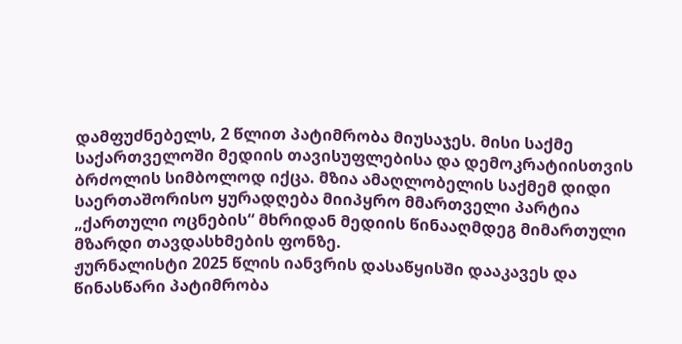დამფუძნებელს, 2 წლით პატიმრობა მიუსაჯეს. მისი საქმე საქართველოში მედიის თავისუფლებისა და დემოკრატიისთვის ბრძოლის სიმბოლოდ იქცა. მზია ამაღლობელის საქმემ დიდი საერთაშორისო ყურადღება მიიპყრო მმართველი პარტია „ქართული ოცნების“ მხრიდან მედიის წინააღმდეგ მიმართული მზარდი თავდასხმების ფონზე.
ჟურნალისტი 2025 წლის იანვრის დასაწყისში დააკავეს და წინასწარი პატიმრობა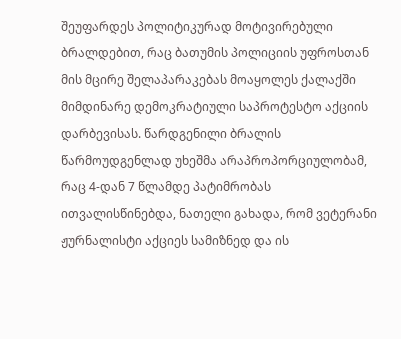შეუფარდეს პოლიტიკურად მოტივირებული ბრალდებით, რაც ბათუმის პოლიციის უფროსთან მის მცირე შელაპარაკებას მოაყოლეს ქალაქში მიმდინარე დემოკრატიული საპროტესტო აქციის დარბევისას. წარდგენილი ბრალის წარმოუდგენლად უხეშმა არაპროპორციულობამ, რაც 4-დან 7 წლამდე პატიმრობას ითვალისწინებდა, ნათელი გახადა, რომ ვეტერანი ჟურნალისტი აქციეს სამიზნედ და ის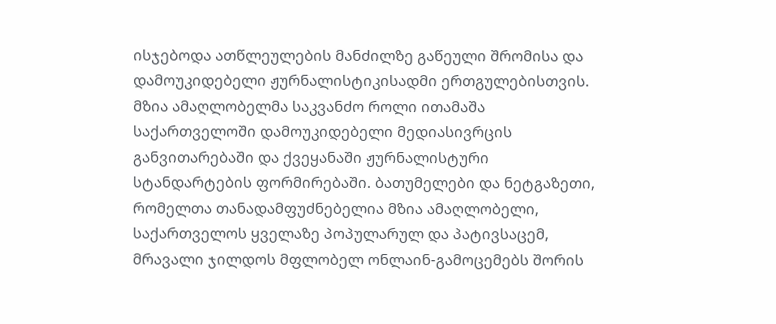ისჯებოდა ათწლეულების მანძილზე გაწეული შრომისა და დამოუკიდებელი ჟურნალისტიკისადმი ერთგულებისთვის.
მზია ამაღლობელმა საკვანძო როლი ითამაშა საქართველოში დამოუკიდებელი მედიასივრცის განვითარებაში და ქვეყანაში ჟურნალისტური სტანდარტების ფორმირებაში. ბათუმელები და ნეტგაზეთი, რომელთა თანადამფუძნებელია მზია ამაღლობელი, საქართველოს ყველაზე პოპულარულ და პატივსაცემ, მრავალი ჯილდოს მფლობელ ონლაინ-გამოცემებს შორის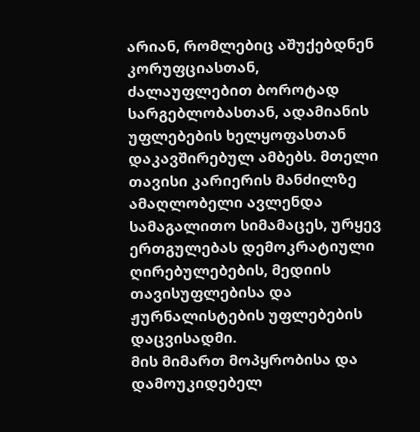არიან, რომლებიც აშუქებდნენ კორუფციასთან, ძალაუფლებით ბოროტად სარგებლობასთან, ადამიანის უფლებების ხელყოფასთან დაკავშირებულ ამბებს. მთელი თავისი კარიერის მანძილზე ამაღლობელი ავლენდა სამაგალითო სიმამაცეს, ურყევ ერთგულებას დემოკრატიული ღირებულებების, მედიის თავისუფლებისა და ჟურნალისტების უფლებების დაცვისადმი.
მის მიმართ მოპყრობისა და დამოუკიდებელ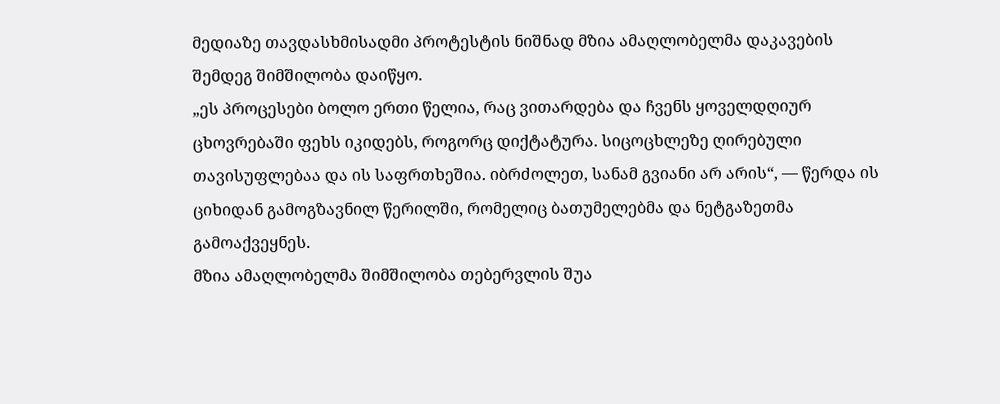მედიაზე თავდასხმისადმი პროტესტის ნიშნად მზია ამაღლობელმა დაკავების შემდეგ შიმშილობა დაიწყო.
„ეს პროცესები ბოლო ერთი წელია, რაც ვითარდება და ჩვენს ყოველდღიურ ცხოვრებაში ფეხს იკიდებს, როგორც დიქტატურა. სიცოცხლეზე ღირებული თავისუფლებაა და ის საფრთხეშია. იბრძოლეთ, სანამ გვიანი არ არის“, — წერდა ის ციხიდან გამოგზავნილ წერილში, რომელიც ბათუმელებმა და ნეტგაზეთმა გამოაქვეყნეს.
მზია ამაღლობელმა შიმშილობა თებერვლის შუა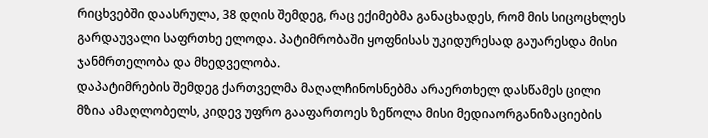რიცხვებში დაასრულა, 38 დღის შემდეგ, რაც ექიმებმა განაცხადეს, რომ მის სიცოცხლეს გარდაუვალი საფრთხე ელოდა. პატიმრობაში ყოფნისას უკიდურესად გაუარესდა მისი ჯანმრთელობა და მხედველობა.
დაპატიმრების შემდეგ ქართველმა მაღალჩინოსნებმა არაერთხელ დასწამეს ცილი მზია ამაღლობელს, კიდევ უფრო გააფართოეს ზეწოლა მისი მედიაორგანიზაციების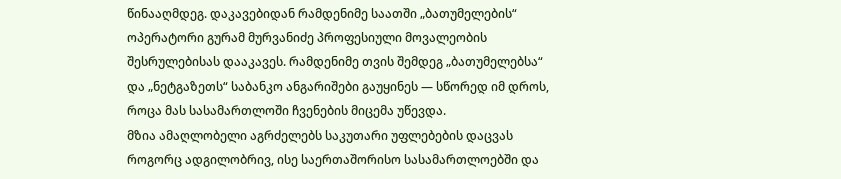წინააღმდეგ. დაკავებიდან რამდენიმე საათში „ბათუმელების“ ოპერატორი გურამ მურვანიძე პროფესიული მოვალეობის შესრულებისას დააკავეს. რამდენიმე თვის შემდეგ „ბათუმელებსა“ და „ნეტგაზეთს“ საბანკო ანგარიშები გაუყინეს — სწორედ იმ დროს, როცა მას სასამართლოში ჩვენების მიცემა უწევდა.
მზია ამაღლობელი აგრძელებს საკუთარი უფლებების დაცვას როგორც ადგილობრივ, ისე საერთაშორისო სასამართლოებში და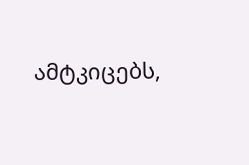ამტკიცებს,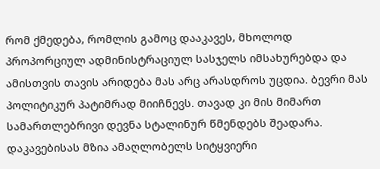რომ ქმედება, რომლის გამოც დააკავეს, მხოლოდ პროპორციულ ადმინისტრაციულ სასჯელს იმსახურებდა და ამისთვის თავის არიდება მას არც არასდროს უცდია. ბევრი მას პოლიტიკურ პატიმრად მიიჩნევს. თავად კი მის მიმართ სამართლებრივი დევნა სტალინურ წმენდებს შეადარა.
დაკავებისას მზია ამაღლობელს სიტყვიერი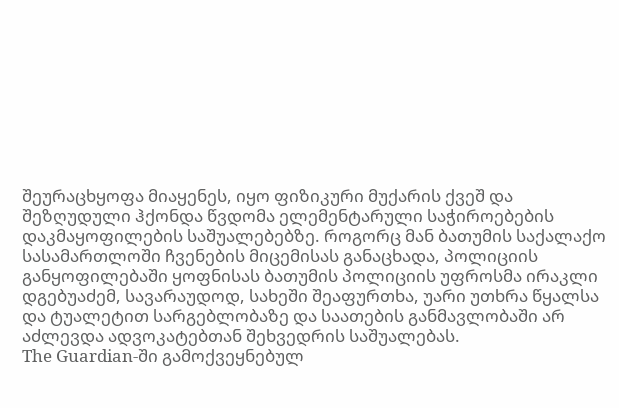შეურაცხყოფა მიაყენეს, იყო ფიზიკური მუქარის ქვეშ და შეზღუდული ჰქონდა წვდომა ელემენტარული საჭიროებების დაკმაყოფილების საშუალებებზე. როგორც მან ბათუმის საქალაქო სასამართლოში ჩვენების მიცემისას განაცხადა, პოლიციის განყოფილებაში ყოფნისას ბათუმის პოლიციის უფროსმა ირაკლი დგებუაძემ, სავარაუდოდ, სახეში შეაფურთხა, უარი უთხრა წყალსა და ტუალეტით სარგებლობაზე და საათების განმავლობაში არ აძლევდა ადვოკატებთან შეხვედრის საშუალებას.
The Guardian-ში გამოქვეყნებულ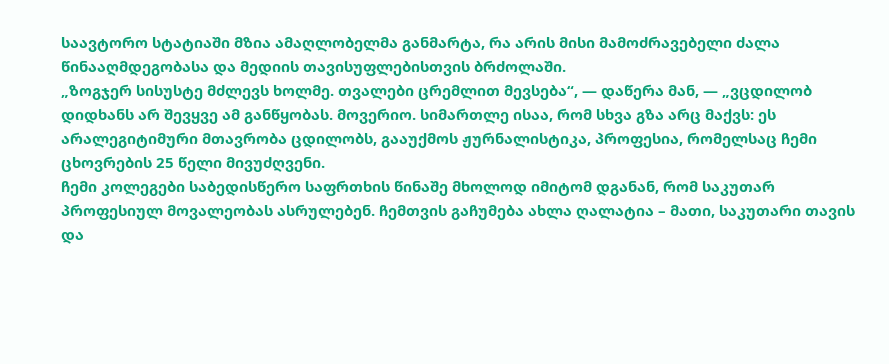საავტორო სტატიაში მზია ამაღლობელმა განმარტა, რა არის მისი მამოძრავებელი ძალა წინააღმდეგობასა და მედიის თავისუფლებისთვის ბრძოლაში.
„ზოგჯერ სისუსტე მძლევს ხოლმე. თვალები ცრემლით მევსება“, — დაწერა მან, — „ვცდილობ დიდხანს არ შევყვე ამ განწყობას. მოვერიო. სიმართლე ისაა, რომ სხვა გზა არც მაქვს: ეს არალეგიტიმური მთავრობა ცდილობს, გააუქმოს ჟურნალისტიკა, პროფესია, რომელსაც ჩემი ცხოვრების 25 წელი მივუძღვენი.
ჩემი კოლეგები საბედისწერო საფრთხის წინაშე მხოლოდ იმიტომ დგანან, რომ საკუთარ პროფესიულ მოვალეობას ასრულებენ. ჩემთვის გაჩუმება ახლა ღალატია – მათი, საკუთარი თავის და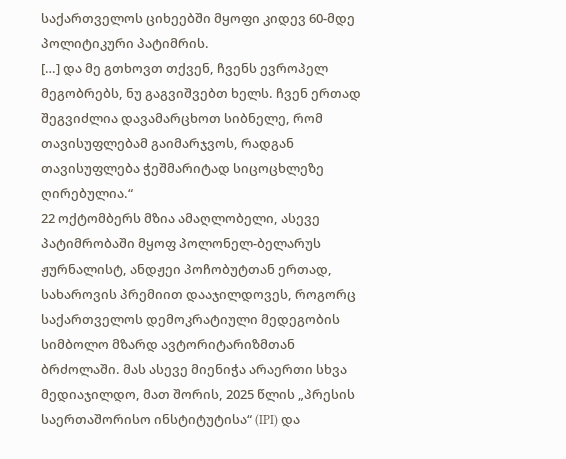საქართველოს ციხეებში მყოფი კიდევ 60-მდე პოლიტიკური პატიმრის.
[…] და მე გთხოვთ თქვენ, ჩვენს ევროპელ მეგობრებს, ნუ გაგვიშვებთ ხელს. ჩვენ ერთად შეგვიძლია დავამარცხოთ სიბნელე, რომ თავისუფლებამ გაიმარჯვოს, რადგან თავისუფლება ჭეშმარიტად სიცოცხლეზე ღირებულია.“
22 ოქტომბერს მზია ამაღლობელი, ასევე პატიმრობაში მყოფ პოლონელ-ბელარუს ჟურნალისტ, ანდჟეი პოჩობუტთან ერთად, სახაროვის პრემიით დააჯილდოვეს, როგორც საქართველოს დემოკრატიული მედეგობის სიმბოლო მზარდ ავტორიტარიზმთან ბრძოლაში. მას ასევე მიენიჭა არაერთი სხვა მედიაჯილდო, მათ შორის, 2025 წლის „პრესის საერთაშორისო ინსტიტუტისა“ (IPI) და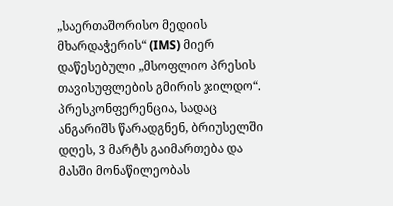„საერთაშორისო მედიის მხარდაჭერის“ (IMS) მიერ დაწესებული „მსოფლიო პრესის თავისუფლების გმირის ჯილდო“.
პრესკონფერენცია, სადაც ანგარიშს წარადგნენ, ბრიუსელში დღეს, 3 მარტს გაიმართება და მასში მონაწილეობას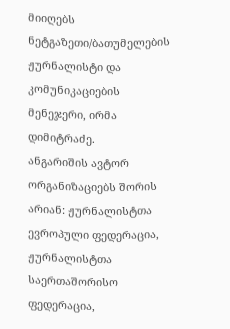მიიღებს ნეტგაზეთი/ბათუმელების ჟურნალისტი და კომუნიკაციების მენეჯერი, ირმა დიმიტრაძე.
ანგარიშის ავტორ ორგანიზაციებს შორის არიან: ჟურნალისტთა ევროპული ფედერაცია, ჟურნალისტთა საერთაშორისო ფედერაცია,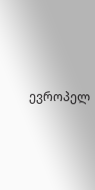ევროპელ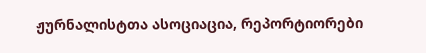ჟურნალისტთა ასოციაცია, რეპორტიორები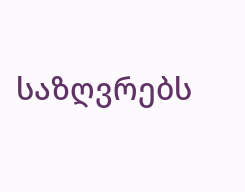საზღვრებს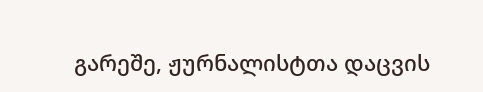გარეშე, ჟურნალისტთა დაცვის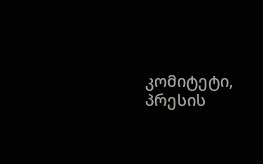კომიტეტი, პრესის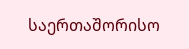საერთაშორისო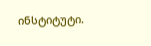ინსტიტუტი.